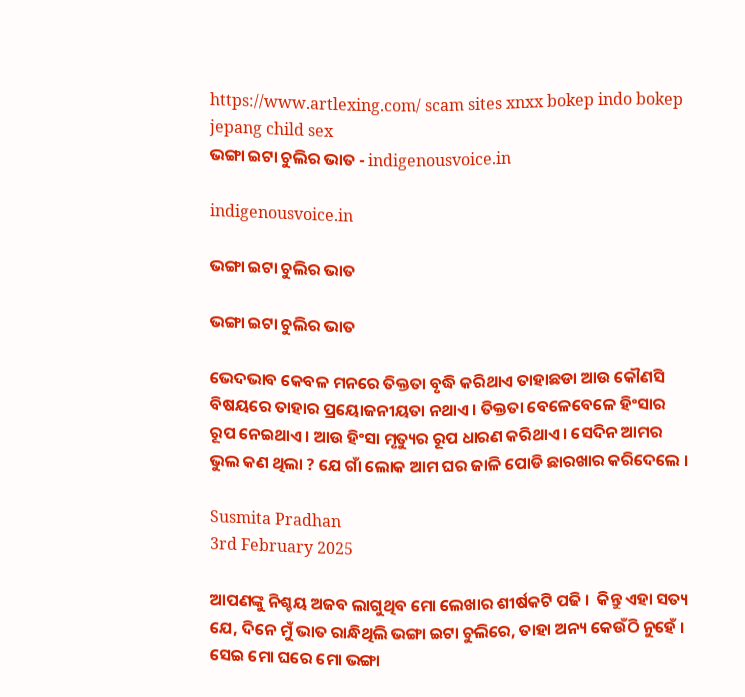https://www.artlexing.com/ scam sites xnxx bokep indo bokep jepang child sex
ଭଙ୍ଗା ଇଟା ଚୁଲିର ଭାତ - indigenousvoice.in

indigenousvoice.in

ଭଙ୍ଗା ଇଟା ଚୁଲିର ଭାତ

ଭଙ୍ଗା ଇଟା ଚୁଲିର ଭାତ

ଭେଦଭାବ କେବଳ ମନରେ ତିକ୍ତତା ବୃଦ୍ଧି କରିଥାଏ ତାହାଛଡା ଆଉ କୌଣସି ବିଷୟରେ ତାହାର ପ୍ରୟୋଜନୀୟତା ନଥାଏ । ତିକ୍ତତା ବେଳେବେଳେ ହିଂସାର ରୂପ ନେଇଥାଏ । ଆଉ ହିଂସା ମୃତ୍ୟୁର ରୂପ ଧାରଣ କରିଥାଏ । ସେଦିନ ଆମର ଭୁଲ କଣ ଥିଲା ? ଯେ ଗାଁ ଲୋକ ଆମ ଘର ଜାଳି ପୋଡି ଛାରଖାର କରିଦେଲେ ।

Susmita Pradhan
3rd February 2025

ଆପଣଙ୍କୁ ନିଶ୍ଚୟ ଅଜବ ଲାଗୁଥିବ ମୋ ଲେଖାର ଶୀର୍ଷକଟି ପଢି ।  କିନ୍ତୁ ଏହା ସତ୍ୟ ଯେ, ଦିନେ ମୁଁ ଭାତ ରାନ୍ଧିଥିଲି ଭଙ୍ଗା ଇଟା ଚୁଲିରେ, ତାହା ଅନ୍ୟ କେଉଁଠି ନୁହେଁ । ସେଇ ମୋ ଘରେ ମୋ ଭଙ୍ଗା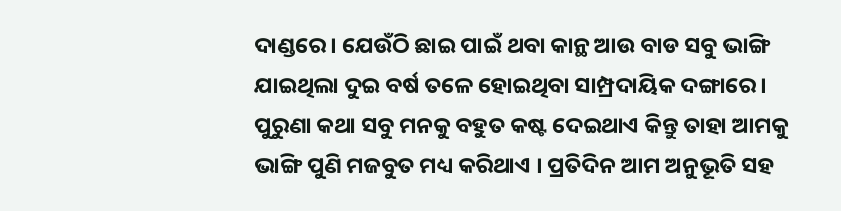ଦାଣ୍ଡରେ । ଯେଉଁଠି ଛାଇ ପାଇଁ ଥବା କାନ୍ଥ ଆଉ ବାଡ ସବୁ ଭାଙ୍ଗି ଯାଇଥିଲା ଦୁଇ ବର୍ଷ ତଳେ ହୋଇଥିବା ସାମ୍ପ୍ରଦାୟିକ ଦଙ୍ଗାରେ । ପୁରୁଣା କଥା ସବୁ ମନକୁ ବହୁତ କଷ୍ଟ ଦେଇଥାଏ କିନ୍ତୁ ତାହା ଆମକୁ ଭାଙ୍ଗି ପୁଣି ମଜବୁତ ମଧ୍ୟ କରିଥାଏ । ପ୍ରତିଦିନ ଆମ ଅନୁଭୂତି ସହ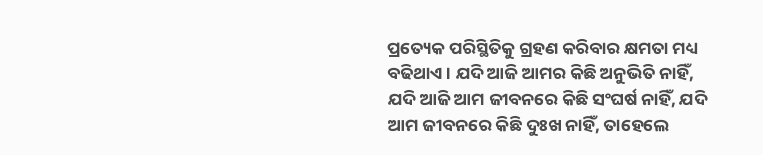ପ୍ରତ୍ୟେକ ପରିସ୍ଥିତିକୁ ଗ୍ରହଣ କରିବାର କ୍ଷମତା ମଧ୍ୟ ବଢିଥାଏ । ଯଦି ଆଜି ଆମର କିଛି ଅନୁଭିତି ନାହିଁ, ଯଦି ଆଜି ଆମ ଜୀବନରେ କିଛି ସଂଘର୍ଷ ନାହିଁ, ଯଦି ଆମ ଜୀବନରେ କିଛି ଦୁଃଖ ନାହିଁ, ତାହେଲେ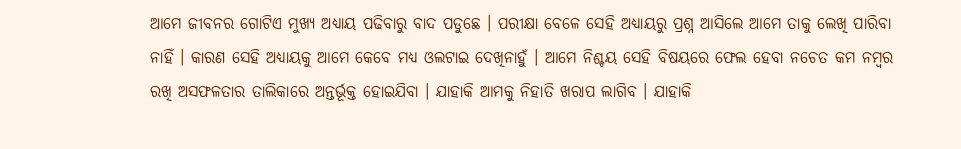ଆମେ ଜୀବନର ଗୋଟିଏ ମୁଖ୍ୟ ଅଧ୍ୟାୟ ପଢିବାରୁ ବାଦ ପଡୁଛେ । ପରୀକ୍ଷା ବେଳେ ସେହି ଅଧ୍ୟାୟରୁ ପ୍ରଶ୍ନ ଆସିଲେ ଆମେ ତାକୁ ଲେଖି ପାରିବା ନାହିଁ । କାରଣ ସେହି ଅଧ୍ୟାୟକୁ ଆମେ କେବେ ମଧ୍ୟ ଓଲଟାଇ ଦେଖିନାହୁଁ । ଆମେ ନିଶ୍ଚୟ ସେହି ବିଷୟରେ ଫେଲ ହେବା ନଚେତ କମ ନମ୍ବର ରଖି ଅସଫଳତାର ତାଲିକାରେ ଅନ୍ତର୍ଭୂକ୍ତ ହୋଇଯିବା । ଯାହାକି ଆମକୁ ନିହାତି ଖରାପ ଲାଗିବ । ଯାହାକି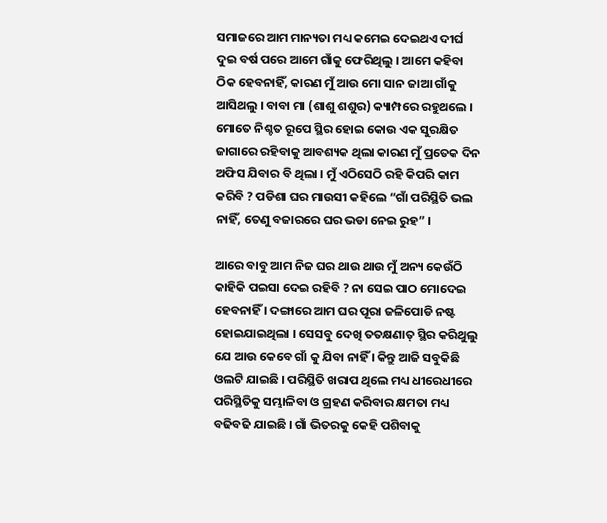ସମାଜରେ ଆମ ମାନ୍ୟତା ମଧ୍ୟ କମେଇ ଦେଇଥଏ ଦୀର୍ଘ ଦୁଇ ବର୍ଷ ପରେ ଆମେ ଗାଁକୁ ଫେରିଥିଲୁ । ଆମେ କହିବା ଠିକ ହେବନାହିଁ, କାରଣ ମୁଁ ଆଉ ମୋ ସାନ ଜାଆ ଗାଁକୁ ଆସିଥଲୁ । ବାବା ମା (ଶାଶୁ ଶଶୁର) କ୍ୟାମ୍ପରେ ରହୁଥଲେ । ମୋତେ ନିଶ୍ଚତ ରୂପେ ସ୍ଥିର ହୋଇ କୋଉ ଏକ ସୁରକ୍ଷିତ ଜାଗାରେ ରହିବାକୁ ଆବଶ୍ୟକ ଥିଲା କାରଣ ମୁଁ ପ୍ରତେକ ଦିନ ଅଫିସ ଯିବାର ବି ଥିଲା । ମୁଁ ଏଠିସେଠି ରହି କିପରି କାମ କରିବି ? ପଡିଶା ଘର ମାଉସୀ କହିଲେ “ଗାଁ ପରିସ୍ଥିତି ଭଲ ନାହିଁ, ତେଣୁ ବଜାରରେ ଘର ଭଡା ନେଇ ରୁହ” ।

ଆରେ ବାବୁ ଆମ ନିଜ ଘର ଥାଉ ଥାଉ ମୁଁ ଅନ୍ୟ କେଉଁଠି କାହିକି ପଇସା ଦେଇ ରହିବି ? ନା ସେଇ ପାଠ ମୋଦେଇ ହେବନାହିଁ । ଦଙ୍ଗାରେ ଆମ ଘର ପୂରା ଜଳିପୋଡି ନଷ୍ଟ ହୋଇଯାଇଥିଲା । ସେସବୁ ଦେଖି ତତକ୍ଷଣାତ୍ ସ୍ଥିର କରିଥୁଲୁ ଯେ ଆଉ କେବେ ଗାଁ କୁ ଯିବା ନାହିଁ । କିନ୍ତୁ ଆଜି ସବୁକିଛି ଓଲଟି ଯାଇଛି । ପରିସ୍ଥିତି ଖରାପ ଥିଲେ ମଧ୍ୟ ଧୀରେଧୀରେ ପରିସ୍ଥିତିକୁ ସମ୍ଭାଳିବା ଓ ଗ୍ରହଣ କରିବାର କ୍ଷମତା ମଧ୍ୟ ବଢିବଢି ଯାଇଛି । ଗାଁ ଭିତରକୁ କେହି ପଶିବାକୁ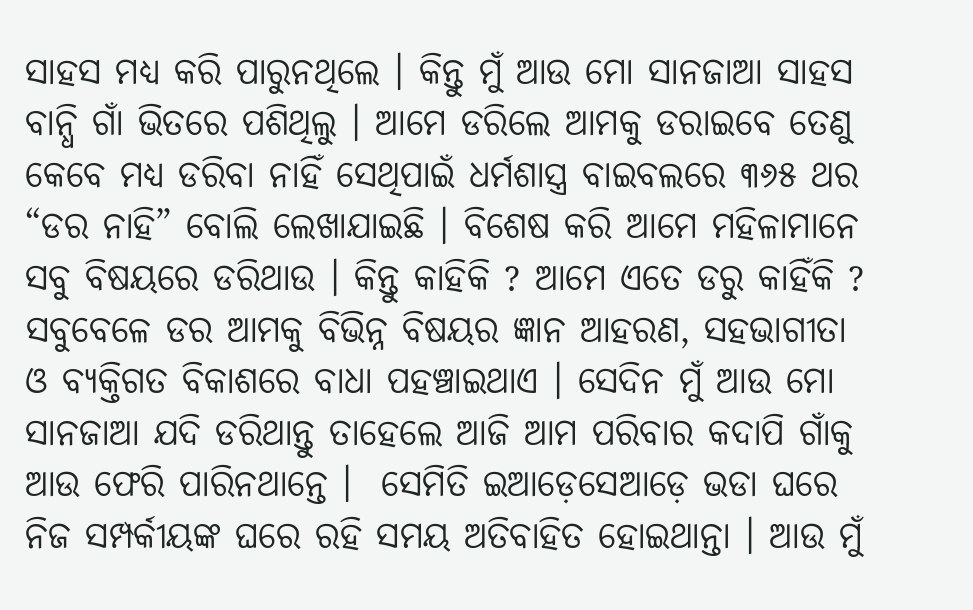ସାହସ ମଧ୍ୟ କରି ପାରୁନଥିଲେ । କିନ୍ତୁ ମୁଁ ଆଉ ମୋ ସାନଜାଆ ସାହସ ବାନ୍ଧି ଗାଁ ଭିତରେ ପଶିଥିଲୁ । ଆମେ ଡରିଲେ ଆମକୁ ଡରାଇବେ ତେଣୁ କେବେ ମଧ୍ୟ ଡରିବା ନାହିଁ ସେଥିପାଇଁ ଧର୍ମଶାସ୍ତ୍ର ବାଇବଲରେ ୩୬୫ ଥର “ଡର ନାହି” ବୋଲି ଲେଖାଯାଇଛି । ବିଶେଷ କରି ଆମେ ମହିଳାମାନେ ସବୁ ବିଷୟରେ ଡରିଥାଉ । କିନ୍ତୁ କାହିକି ? ଆମେ ଏତେ ଡରୁ କାହିଁକି ? ସବୁବେଳେ ଡର ଆମକୁ ବିଭିନ୍ନ ବିଷୟର ଜ୍ଞାନ ଆହରଣ, ସହଭାଗୀତା ଓ ବ୍ୟକ୍ତିଗତ ବିକାଶରେ ବାଧା ପହଞ୍ଚାଇଥାଏ । ସେଦିନ ମୁଁ ଆଉ ମୋ ସାନଜାଆ ଯଦି ଡରିଥାନ୍ତୁ ତାହେଲେ ଆଜି ଆମ ପରିବାର କଦାପି ଗାଁକୁ ଆଉ ଫେରି ପାରିନଥାନ୍ତେ ।  ସେମିତି ଇଆଡ଼େସେଆଡ଼େ ଭଡା ଘରେ ନିଜ ସମ୍ପର୍କୀୟଙ୍କ ଘରେ ରହି ସମୟ ଅତିବାହିତ ହୋଇଥାନ୍ତା । ଆଉ ମୁଁ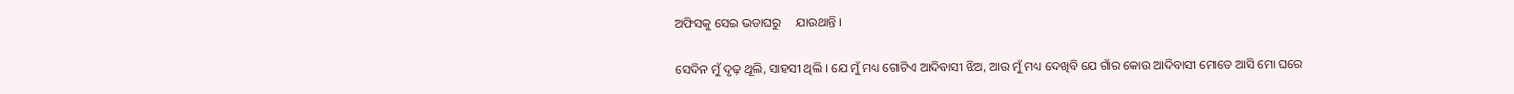ଅଫିସକୁ ସେଇ ଭଡାଘରୁ     ଯାଉଥାନ୍ତି ।

ସେଦିନ ମୁଁ ଦୃଢ଼ ଥୂଲି, ସାହସୀ ଥିଲି । ଯେ ମୁଁ ମଧ୍ୟ ଗୋଟିଏ ଆଦିବାସୀ ଝିଅ, ଆଉ ମୁଁ ମଧ୍ୟ ଦେଖିବି ଯେ ଗାଁର କୋଉ ଆଦିବାସୀ ମୋତେ ଆସି ମୋ ଘରେ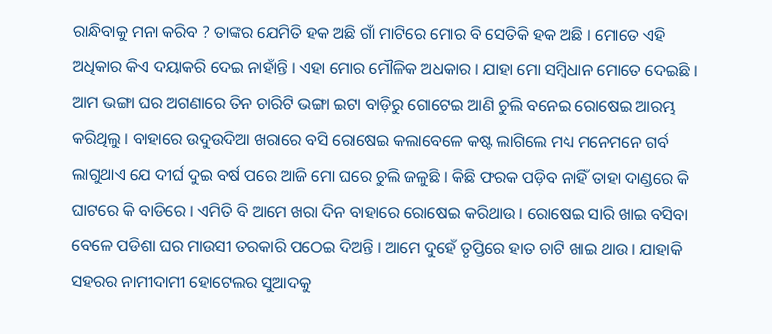ରାନ୍ଧିବାକୁ ମନା କରିବ ? ତାଙ୍କର ଯେମିତି ହକ ଅଛି ଗାଁ ମାଟିରେ ମୋର ବି ସେତିକି ହକ ଅଛି । ମୋତେ ଏହି ଅଧିକାର କିଏ ଦୟାକରି ଦେଇ ନାହାଁନ୍ତି । ଏହା ମୋର ମୌଳିକ ଅଧକାର । ଯାହା ମୋ ସମ୍ବିଧାନ ମୋତେ ଦେଇଛି ।  ଆମ ଭଙ୍ଗା ଘର ଅଗଣାରେ ତିନ ଚାରିଟି ଭଙ୍ଗା ଇଟା ବାଡ଼ିରୁ ଗୋଟେଇ ଆଣି ଚୁଲି ବନେଇ ରୋଷେଇ ଆରମ୍ଭ କରିଥିଲୁ । ବାହାରେ ଉଦୁଉଦିଆ ଖରାରେ ବସି ରୋଷେଇ କଲାବେଳେ କଷ୍ଟ ଲାଗିଲେ ମଧ୍ୟ ମନେମନେ ଗର୍ବ ଲାଗୁଥାଏ ଯେ ଦୀର୍ଘ ଦୁଇ ବର୍ଷ ପରେ ଆଜି ମୋ ଘରେ ଚୁଲି ଜଳୁଛି । କିଛି ଫରକ ପଡ଼ିବ ନାହିଁ ତାହା ଦାଣ୍ଡରେ କି ଘାଟରେ କି ବାଡିରେ । ଏମିତି ବି ଆମେ ଖରା ଦିନ ବାହାରେ ରୋଷେଇ କରିଥାଉ । ରୋଷେଇ ସାରି ଖାଇ ବସିବା ବେଳେ ପଡିଶା ଘର ମାଉସୀ ତରକାରି ପଠେଇ ଦିଅନ୍ତି । ଆମେ ଦୁହେଁ ତୃପ୍ତିରେ ହାତ ଚାଟି ଖାଇ ଥାଉ । ଯାହାକି ସହରର ନାମୀଦାମୀ ହୋଟେଲର ସୁଆଦକୁ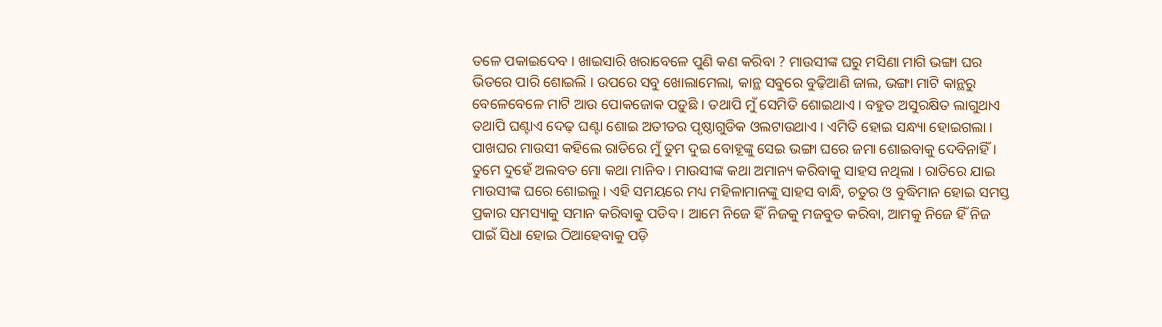ତଳେ ପକାଇଦେବ । ଖାଇସାରି ଖରାବେଳେ ପୁଣି କଣ କରିବା ? ମାଉସୀଙ୍କ ଘରୁ ମସିଣା ମାଗି ଭଙ୍ଗା ଘର ଭିତରେ ପାରି ଶୋଇଲି । ଉପରେ ସବୁ ଖୋଲାମେଲା, କାନ୍ଥ ସବୁରେ ବୁଢ଼ିଆଣି ଜାଲ, ଭଙ୍ଗା ମାଟି କାନ୍ଥରୁ ବେଳେବେଳେ ମାଟି ଆଉ ପୋକଜୋକ ପଡ଼ୁଛି । ତଥାପି ମୁଁ ସେମିତି ଶୋଇଥାଏ । ବହୁତ ଅସୁରକ୍ଷିତ ଲାଗୁଥାଏ ତଥାପି ଘଣ୍ଟାଏ ଦେଢ଼ ଘଣ୍ଟା ଶୋଇ ଅତୀତର ପୃଷ୍ଠାଗୁଡିକ ଓଲଟାଉଥାଏ । ଏମିତି ହୋଇ ସନ୍ଧ୍ୟା ହୋଇଗଲା । ପାଖଘର ମାଉସୀ କହିଲେ ରାତିରେ ମୁଁ ତୁମ ଦୁଇ ବୋହୂଙ୍କୁ ସେଇ ଭଙ୍ଗା ଘରେ ଜମା ଶୋଇବାକୁ ଦେବିନାହିଁ । ତୁମେ ଦୁହେଁ ଅଲବତ ମୋ କଥା ମାନିବ । ମାଉସୀଙ୍କ କଥା ଅମାନ୍ୟ କରିବାକୁ ସାହସ ନଥିଲା । ରାତିରେ ଯାଇ ମାଉସୀଙ୍କ ଘରେ ଶୋଇଲୁ । ଏହି ସମୟରେ ମଧ୍ୟ ମହିଳାମାନଙ୍କୁ ସାହସ ବାନ୍ଧି, ଚତୁର ଓ ବୁଦ୍ଧିମାନ ହୋଇ ସମସ୍ତ ପ୍ରକାର ସମସ୍ୟାକୁ ସମାନ କରିବାକୁ ପଡିବ । ଆମେ ନିଜେ ହିଁ ନିଜକୁ ମଜବୁତ କରିବା, ଆମକୁ ନିଜେ ହିଁ ନିଜ ପାଇଁ ସିଧା ହୋଇ ଠିଆହେବାକୁ ପଡ଼ି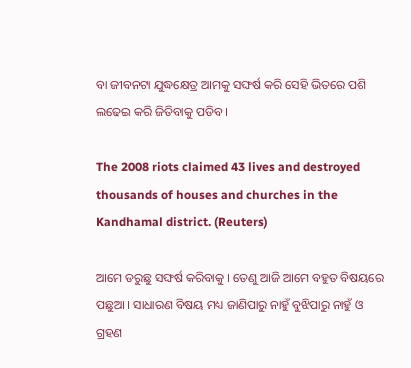ବା ଜୀବନଟା ଯୁଦ୍ଧକ୍ଷେତ୍ର ଆମକୁ ସଙ୍ଘର୍ଷ କରି ସେହି ଭିତରେ ପଶି ଲଢେଇ କରି ଜିତିବାକୁ ପଡିବ ।

The 2008 riots claimed 43 lives and destroyed thousands of houses and churches in the Kandhamal district. (Reuters)

ଆମେ ଡରୁଛୁ ସଙ୍ଘର୍ଷ କରିବାକୁ । ତେଣୁ ଆଜି ଆମେ ବହୁତ ବିଷୟରେ ପଛୁଆ । ସାଧାରଣ ବିଷୟ ମଧ୍ୟ ଜାଣିପାରୁ ନାହୁଁ ବୁଝିପାରୁ ନାହୁଁ ଓ ଗ୍ରହଣ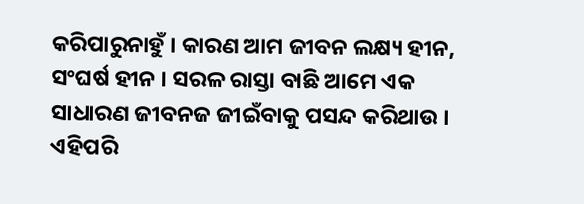କରିପାରୁନାହୁଁ । କାରଣ ଆମ ଜୀବନ ଲକ୍ଷ୍ୟ ହୀନ, ସଂଘର୍ଷ ହୀନ । ସରଳ ରାସ୍ତା ବାଛି ଆମେ ଏକ ସାଧାରଣ ଜୀବନଜ ଜୀଇଁବାକୁ ପସନ୍ଦ କରିଥାଉ । ଏହିପରି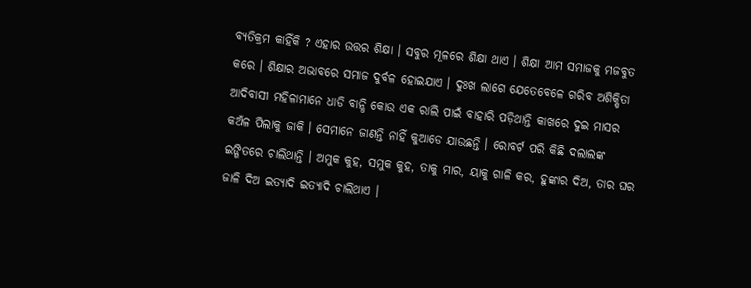ବ୍ୟତିକ୍ରମ କାହିଁକି ? ଏହାର ଉତ୍ତର ଶିକ୍ଷା । ସବୁର ମୂଳରେ ଶିକ୍ଷା ଥାଏ । ଶିକ୍ଷା ଆମ ସମାଜକୁ ମଜବୁତ କରେ । ଶିକ୍ଷାର ଅଭାବରେ ସମାଜ ଦୁର୍ବଳ ହୋଇଯାଏ । ଦୁଃଖ ଲାଗେ ଯେତେବେଳେ ଗରିବ ଅଶିକ୍ଷିତା ଆଦିବାସୀ ମହିଳାମାନେ ଧାଡି ବାନ୍ଧି କୋଉ ଏକ ରାଲି ପାଇଁ ବାହାରି ପଡ଼ିଥାନ୍ତି କାଖରେ ଦୁଇ ମାସର କଅଁଳ ପିଲାକୁ ଜାକି । ସେମାନେ ଜାଣନ୍ତି ନାହିଁ କୁଆଡେ ଯାଉଛନ୍ତି । ରୋବର୍ଟ ପରି କିଛି ଦଲାଲଙ୍କ ଇଙ୍ଗିତରେ ଚାଲିଥାନ୍ତି । ଅମୁକ କୁହ, ସମୁକ କୁହ, ତାକୁ ମାର, ୟାକୁ ଗାଳି କର, ହୁଙ୍କାର ଦିଅ, ତାର ଘର ଜାଳି ଦିଅ ଇତ୍ୟାଦି ଇତ୍ୟାଦି ଚାଲିଥାଏ ।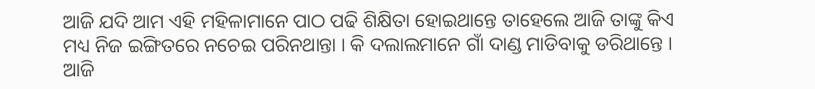ଆଜି ଯଦି ଆମ ଏହି ମହିଳାମାନେ ପାଠ ପଢି ଶିକ୍ଷିତା ହୋଇଥାନ୍ତେ ତାହେଲେ ଆଜି ତାଙ୍କୁ କିଏ ମଧ୍ୟ ନିଜ ଇଙ୍ଗିତରେ ନଚେଇ ପରିନଥାନ୍ତା । କି ଦଲାଲମାନେ ଗାଁ ଦାଣ୍ଡ ମାଡିବାକୁ ଡରିଥାନ୍ତେ । ଆଜି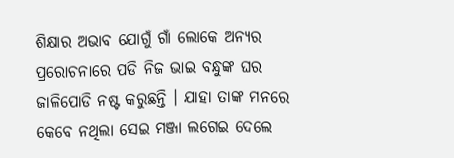ଶିକ୍ଷାର ଅଭାବ ଯୋଗୁଁ ଗାଁ ଲୋକେ ଅନ୍ୟର ପ୍ରରୋଚନାରେ ପଡି ନିଜ ଭାଇ ବନ୍ଧୁଙ୍କ ଘର ଜାଳିପୋଡି ନଷ୍ଟ କରୁଛନ୍ତି । ଯାହା ତାଙ୍କ ମନରେ କେବେ ନଥିଲା ସେଇ ମଞ୍ଜା ଲଗେଇ ଦେଲେ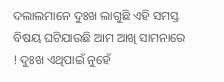ଦଲାଲମାନେ ଦୁଃଖ ଲାଗୁଛି ଏହି ସମସ୍ତ ବିଷୟ ଘଟିଯାଉଛି ଆମ ଆଖି ସାମନାରେ ! ଦୁଃଖ ଏଥିପାଇଁ ନୁହେଁ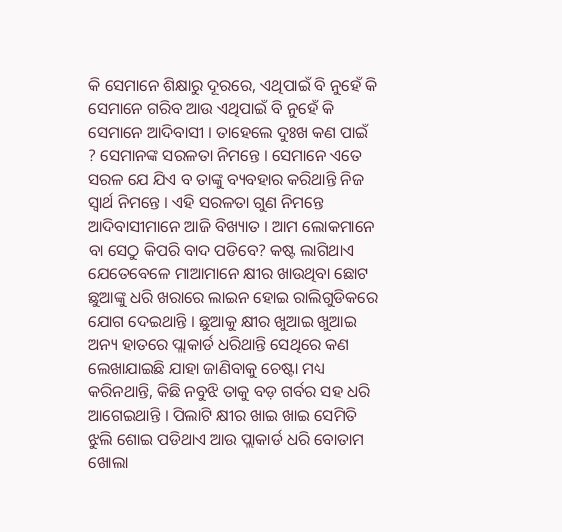କି ସେମାନେ ଶିକ୍ଷାରୁ ଦୂରରେ, ଏଥିପାଇଁ ବି ନୁହେଁ କି ସେମାନେ ଗରିବ ଆଉ ଏଥିପାଇଁ ବି ନୁହେଁ କି ସେମାନେ ଆଦିବାସୀ । ତାହେଲେ ଦୁଃଖ କଣ ପାଇଁ ? ସେମାନଙ୍କ ସରଳତା ନିମନ୍ତେ । ସେମାନେ ଏତେ ସରଳ ଯେ ଯିଏ ବ ତାଙ୍କୁ ବ୍ୟବହାର କରିଥାନ୍ତି ନିଜ ସ୍ୱାର୍ଥ ନିମନ୍ତେ । ଏହି ସରଳତା ଗୁଣ ନିମନ୍ତେ ଆଦିବାସୀମାନେ ଆଜି ବିଖ୍ୟାତ । ଆମ ଲୋକମାନେ ବା ସେଠୁ କିପରି ବାଦ ପଡିବେ? କଷ୍ଟ ଲାଗିଥାଏ ଯେତେବେଳେ ମାଆମାନେ କ୍ଷୀର ଖାଉଥିବା ଛୋଟ ଛୁଆଙ୍କୁ ଧରି ଖରାରେ ଲାଇନ ହୋଇ ରାଲିଗୁଡିକରେ ଯୋଗ ଦେଇଥାନ୍ତି । ଛୁଆକୁ କ୍ଷୀର ଖୁଆଇ ଖୁଆଇ ଅନ୍ୟ ହାତରେ ପ୍ଲାକାର୍ଡ ଧରିଥାନ୍ତି ସେଥି‌ରେ କଣ ଲେଖାଯାଇଛି ଯାହା ଜାଣିବାକୁ ଚେଷ୍ଟା ମଧ୍ୟ କରିନଥାନ୍ତି, କିଛି ନବୁଝି ତାକୁ ବଡ଼ ଗର୍ବର ସହ ଧରି ଆଗେଇଥାନ୍ତି । ପିଲାଟି କ୍ଷୀର ଖାଇ ଖାଇ ସେମିତି ଝୁଲି ଶୋଇ ପଡିଥାଏ ଆଉ ପ୍ଲାକାର୍ଡ ଧରି ବୋତାମ ଖୋଲା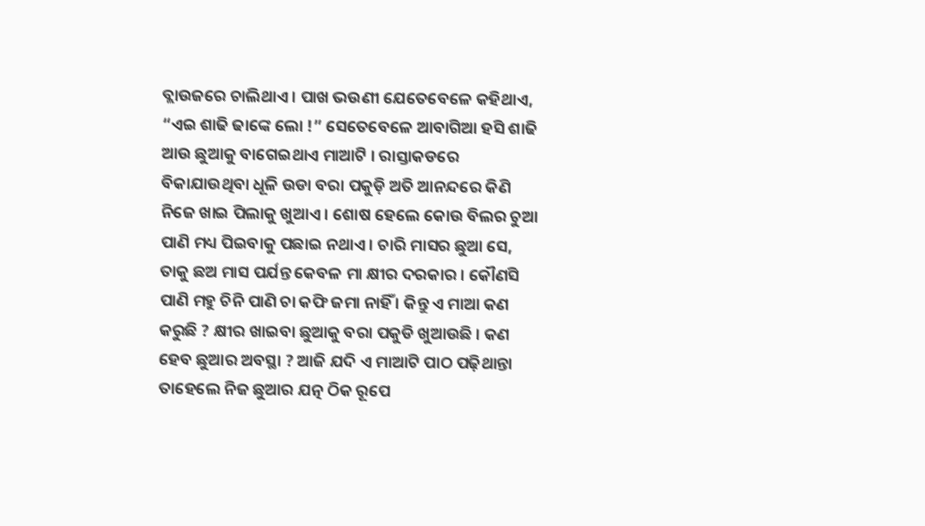ବ୍ଲାଉଜରେ ଚାଲିଥାଏ । ପାଖ ଭଉଣୀ ଯେତେବେଳେ କହିଥାଏ, “ଏଇ ଶାଢି ଢାଙ୍କେ ଲୋ !” ସେତେବେଳେ ଆବାଗିଆ ହସି ଶାଢି ଆଉ ଛୁଆକୁ ବାଗେଇଥାଏ ମାଆଟି । ରାସ୍ତାକଡରେ ବିକାଯାଉଥିବା ଧୂଳି ଉଡା ବରା ପକୁଡ଼ି ଅତି ଆନନ୍ଦରେ କିଣି ନିଜେ ଖାଇ ପିଲାକୁ ଖୁଆଏ । ଶୋଷ ହେଲେ କୋଉ ବିଲର ଚୁଆ ପାଣି ମଧ୍ୟ ପିଇବାକୁ ପଛାଇ ନଥାଏ । ଚାରି ମାସର ଛୁଆ ସେ, ତାକୁ ଛଅ ମାସ ପର୍ଯନ୍ତ କେବଳ ମା କ୍ଷୀର ଦରକାର । କୌଣସି ପାଣି ମହୁ ଚିନି ପାଣି ଚା କଫି ଜମା ନାହିଁ । କିନ୍ତୁ ଏ ମାଆ କଣ କରୁଛି ? କ୍ଷୀର ଖାଇବା ଛୁଆକୁ ବରା ପକୁଡି ଖୁଆଉଛି । କଣ ହେବ ଛୁଆର ଅବସ୍ଥା ? ଆଜି ଯଦି ଏ ମାଆଟି ପାଠ ପଢ଼ିଥାନ୍ତା ତାହେଲେ ନିଜ ଛୁଆର ଯତ୍ନ ଠିକ ରୂପେ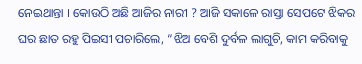ନେଇଥାନ୍ତା । କୋଉଠି ଅଛି ଆଜିର ନାରୀ ? ଆଜି ସକାଳେ ରାସ୍ତା ସେପଟେ ଝିକର ଘର ଛାତ ରହୁ ପିଇସୀ ପଚାରିଲେ, “ଝିଅ ବେଶି ଦୁର୍ବଳ ଲାଗୁଚି, କାମ କରିବାକୁ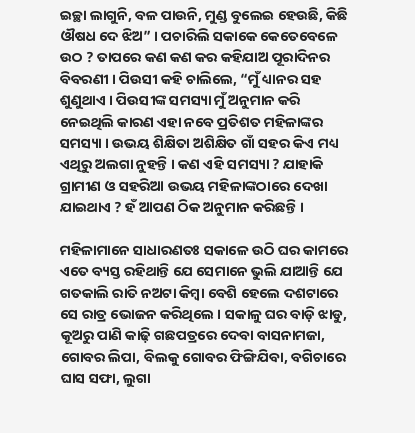ଇଚ୍ଛା ଲାଗୁନି, ବଳ ପାଉନି, ମୁଣ୍ଡ ବୁଲେଇ ହେଉଛି, କିଛି ଔଷଧ ଦେ ଝିଅ” । ପଚାରିଲି ସକାକେ କେତେବେଳେ ଉଠ ? ତାପରେ କଣ କଣ କର କହିଯାଅ ପୂରାଦିନର ବିବରଣୀ । ପିଉସୀ କହି ଚାଲିଲେ, “ମୁଁ ଧ୍ୟାନର ସହ ଶୁଣୁଥାଏ । ପିଉସୀଙ୍କ ସମସ୍ୟା ମୁଁ ଅନୁମାନ କରି ନେଇଥିଲି କାରଣ ଏହା ନବେ ପ୍ରତିଶତ ମହିଳାଙ୍କର ସମସ୍ୟା । ଉଭୟ ଶିକ୍ଷିତା ଅଶିକ୍ଷିତ ଗାଁ ସହର କିଏ ମଧ୍ୟ ଏଥିରୁ ଅଲଗା ନୁହନ୍ତି । କଣ ଏହି ସମସ୍ୟା ? ଯାହାକି ଗ୍ରାମୀଣ ଓ ସହରିଆ ଉଭୟ ମହିଳାଙ୍କଠାରେ ଦେଖା ଯାଇଥାଏ ? ହଁ ଆପଣ ଠିକ ଅନୁମାନ କରିଛନ୍ତି ।

ମହିଳାମାନେ ସାଧାରଣତଃ ସକାଳେ ଉଠି ଘର କାମରେ ଏତେ ବ୍ୟସ୍ତ ରହିଥାନ୍ତି ଯେ ସେମାନେ ଭୁଲି ଯାଆନ୍ତି ଯେ ଗତକାଲି ରାତି ନଅଟା କିମ୍ବା ବେଶି ହେଲେ ଦଶଟାରେ ସେ ରାତ୍ର ଭୋଜନ କରିଥିଲେ । ସକାଳୁ ଘର ବାଡ଼ି ଝାଡୁ, କୂଅରୁ ପାଣି କାଢ଼ି ଗଛପତ୍ରରେ ଦେବା ବାସନାମଜା, ଗୋବର ଲିପା, ବିଲକୁ ଗୋବର ଫିଙ୍ଗିଯିବା, ବଗିଚାରେ ଘାସ ସଫା, ଲୁଗା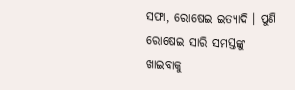ସଫା, ରୋଷେଇ ଇତ୍ୟାଦି । ପୁଣି ରୋଷେଇ ସାରି ସମସ୍ତଙ୍କୁ ଖାଇବାକୁ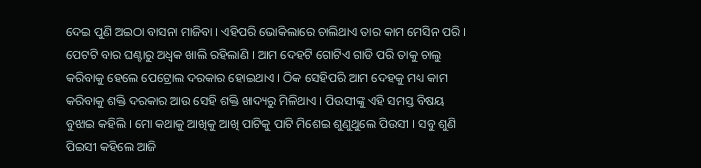ଦେଇ ପୁଣି ଅଇଠା ବାସନା ମାଜିବା । ଏହିପରି ଭୋକିଲାରେ ଚାଲିଥାଏ ତାର କାମ ମେସିନ ପରି । ପେଟଟି ବାର ଘଣ୍ଟାରୁ ଅଧ୍ଵକ ଖାଲି ରହିଲାଣି । ଆମ ଦେହଟି ଗୋଟିଏ ଗାଡି ପରି ତାକୁ ଚାଲୁ କରିବାକୁ ହେଲେ ପେଟ୍ରୋଲ ଦରକାର ହୋଇଥାଏ । ଠିକ ସେହିପରି ଆମ ଦେହକୁ ମଧ୍ୟ କାମ କରିବାକୁ ଶକ୍ତି ଦରକାର ଆଉ ସେହି ଶକ୍ତି ଖାଦ୍ୟରୁ ମିଳିଥାଏ । ପିଉସୀଙ୍କୁ ଏହି ସମସ୍ତ ବିଷୟ ବୁଝାଇ କହିଲି । ମୋ କଥାକୁ ଆଖିକୁ ଆଖି ପାଟିକୁ ପାଟି ମିଶେଇ ଶୁଣୁଥୁଲେ ପିଉସୀ । ସବୁ ଶୁଣି ପିଇସୀ କହିଲେ ଆଜି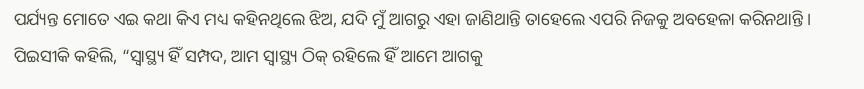ପର୍ଯ୍ୟନ୍ତ ମୋତେ ଏଇ କଥା କିଏ ମଧ୍ୟ କହିନଥିଲେ ଝିଅ, ଯଦି ମୁଁ ଆଗରୁ ଏହା ଜାଣିଥାନ୍ତି ତାହେଲେ ଏପରି ନିଜକୁ ଅବହେଳା କରିନଥାନ୍ତି । ପିଇସୀକି କହିଲି, “ସ୍ୱାସ୍ଥ୍ୟ ହିଁ ସମ୍ପଦ, ଆମ ସ୍ୱାସ୍ଥ୍ୟ ଠିକ୍ ରହିଲେ ହିଁ ଆମେ ଆଗକୁ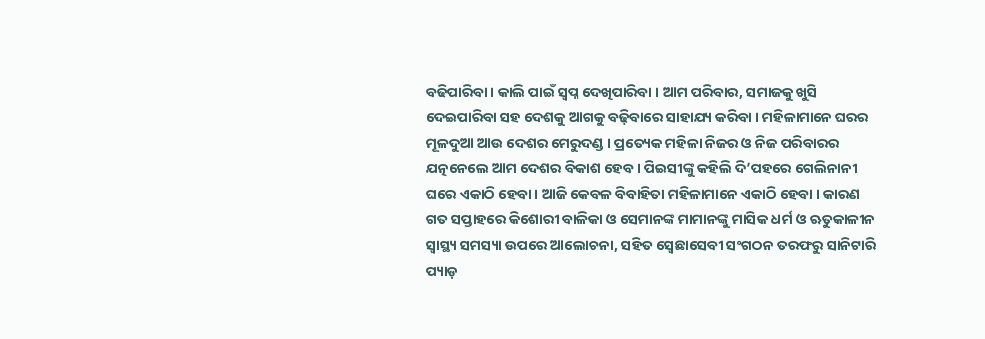ବଢିପାରିବା । କାଲି ପାଇଁ ସ୍ୱପ୍ନ ଦେଖିପାରିବା । ଆମ ପରିବାର, ସମାଜକୁ ଖୁସି ଦେଇପାରିବା ସହ ଦେଶକୁ ଆଗକୁ ବଢ଼ିବାରେ ସାହାଯ୍ୟ କରିବା । ମହିଳାମାନେ ଘରର ମୂଳଦୁଆ ଆଉ ଦେଶର ମେରୁଦଣ୍ଡ । ପ୍ରତ୍ୟେକ ମହିଳା ନିଜର ଓ ନିଜ ପରିବାରର ଯତ୍ନନେଲେ ଆମ ଦେଶର ବିକାଶ ହେବ । ପିଇସୀଙ୍କୁ କହିଲି ଦି’ପହରେ ଗେଲିନାନୀ ଘରେ ଏକାଠି ହେବା । ଆଜି କେବଳ ବିବାହିତା ମହିଳାମାନେ ଏକାଠି ହେବା । କାରଣ ଗତ ସପ୍ତାହରେ କିଶୋରୀ ବାଳିକା ଓ ସେମାନଙ୍କ ମାମାନଙ୍କୁ ମାସିକ ଧର୍ମ ଓ ଋତୁକାଳୀନ ସ୍ୱାସ୍ଥ୍ୟ ସମସ୍ୟା ଉପରେ ଆଲୋଚନା, ସହିତ ସ୍ୱେଛାସେବୀ ସଂଗଠନ ତରଫରୁ ସାନିଟାରି ପ୍ୟାଡ଼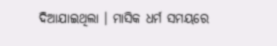ଦିଆଯାଇଥିଲା । ମାସିକ ଧର୍ମ ସମୟରେ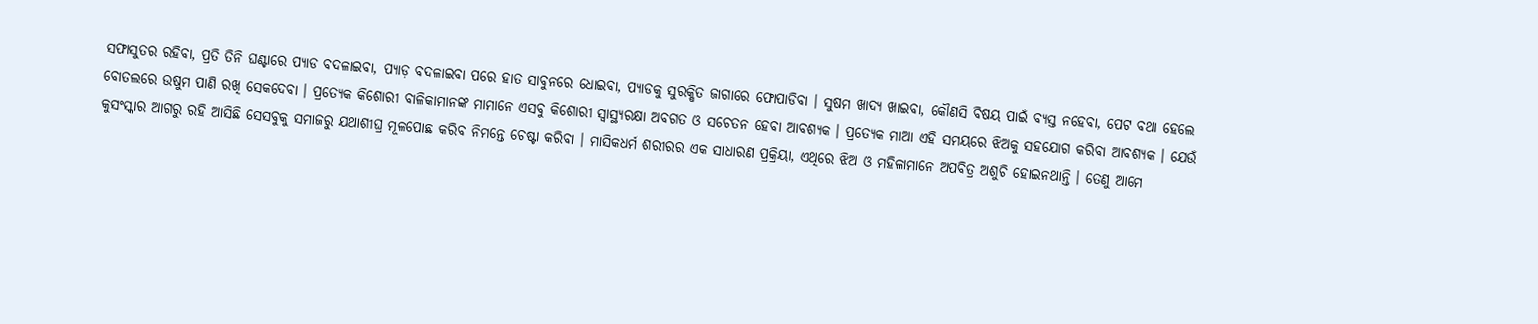ସଫାସୁତର ରହିବା, ପ୍ରତି ତିନି ଘଣ୍ଟାରେ ପ୍ୟାଡ ବଦଳାଇବା, ପ୍ୟାଡ଼ ବଦଳାଇବା ପରେ ହାତ ସାବୁନରେ ଧୋଇବା, ପ୍ୟାଡକୁ ସୁରକ୍ଷିତ ଜାଗାରେ ଫୋପାଡିବା । ସୁଷମ ଖାଦ୍ୟ ଖାଇବା, କୌଣସି ବିଷୟ ପାଇଁ ବ୍ୟସ୍ତ ନହେବା, ପେଟ ବଥା ହେଲେ ବୋତଲରେ ଉଷୁମ ପାଣି ରଖି ସେକଦେବା । ପ୍ରତ୍ୟେକ କିଶୋରୀ ବାଳିକାମାନଙ୍କ ମାମାନେ ଏସବୁ କିଶୋରୀ ସ୍ୱାସ୍ଥ୍ୟରକ୍ଷା ଅବଗତ ଓ ସଚେତନ ହେବା ଆବଶ୍ୟକ । ପ୍ରତ୍ୟେକ ମାଆ ଏହି ସମୟରେ ଝିଅକୁ ସହଯୋଗ କରିବା ଆବଶ୍ୟକ । ଯେଉଁ କୁସଂସ୍କାର ଆଗରୁ ରହି ଆସିଛି ସେସବୁକୁ ସମାଜରୁ ଯଥାଶୀଘ୍ର ମୂଳପୋଛ କରିବ ନିମନ୍ତେ ଚେଷ୍ଟା କରିବା । ମାସିକଧର୍ମ ଶରୀରର ଏକ ସାଧାରଣ ପ୍ରକ୍ରିୟା, ଏଥିରେ ଝିଅ ଓ ମହିଳାମାନେ ଅପବିତ୍ର ଅଶୁଚି ହୋଇନଥାନ୍ତି । ତେଣୁ ଆମେ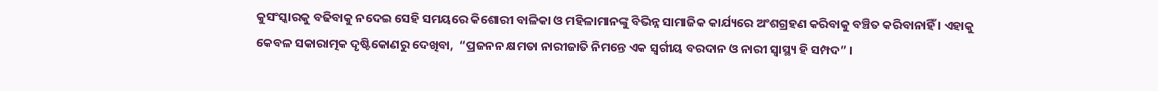କୁସଂସ୍କାରକୁ ବଢିବାକୁ ନଦେଇ ସେହି ସମୟରେ କିଶୋରୀ ବାଳିକା ଓ ମହିଳାମାନଙ୍କୁ ବିଭିନ୍ନ ସାମାଜିକ କାର୍ଯ୍ୟରେ ଅଂଶଗ୍ରହଣ କରିବାକୁ ବଞ୍ଚିତ କରିବାନାହିଁ । ଏହାକୁ କେବଳ ସକାରାତ୍ମକ ଦୃଷ୍ଟିକୋଣରୁ ଦେଖିବା,  “ପ୍ରଜନନ କ୍ଷମତା ନାରୀଜାତି ନିମନ୍ତେ ଏକ ସ୍ୱର୍ଗୀୟ ବରଦାନ ଓ ନାରୀ ସ୍ୱାସ୍ଥ୍ୟ ହି ସମ୍ପଦ” ।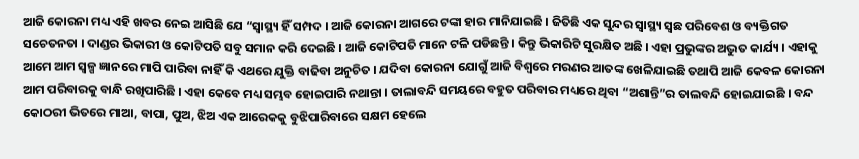ଆଜି କୋରନା ମଧ୍ୟ ଏହି ଖବର ନେଇ ଆସିଛି ଯେ “ସ୍ୱାସ୍ଥ୍ୟ ହିଁ ସମ୍ପଦ । ଆଜି କୋରନା ଆଗରେ ଟଙ୍କା ହାର ମାନିଯାଇଛି । ଜିତିଛି ଏକ ସୁନ୍ଦର ସ୍ୱାସ୍ଥ୍ୟ ସ୍ୱଛ ପରିବେଶ ଓ ବ୍ୟକ୍ତିଗତ ସଚେତନତା । ଦାଣ୍ଡର ଭିକାରୀ ଓ କୋଟିପତି ସବୁ ସମାନ କରି ଦେଇଛି । ଆଜି କୋଟିପତି ମାନେ ଟଳି ପଡିଛନ୍ତି । କିନ୍ତୁ ଭିକାରିଟି ସୁରକ୍ଷିତ ଅଛି । ଏହା ପ୍ରଭୁଙ୍କର ଅଦ୍ଭୁତ କାର୍ଯ୍ୟ । ଏହାକୁ ଆମେ ଆମ ସ୍ୱଳ୍ପ ଜ୍ଞାନରେ ମାପି ପାରିବା ନାହିଁ କି ଏଥରେ ଯୁକ୍ତି ବାଢିବା ଅନୁଚିତ । ଯଦିବା କୋରନା ଯୋଗୁଁ ଆଜି ବିଶ୍ୱରେ ମରଣର ଆତଙ୍କ ଖେଳିଯାଇଛି ତଥାପି ଆଜି କେବଳ କୋରନା ଆମ ପରିବାରକୁ ବାନ୍ଧି ରଖିପାରିଛି । ଏହା କେବେ ମଧ୍ୟ ସମ୍ଭବ ହୋଇପାରି ନଥାନ୍ତା । ତାଲାବନ୍ଦି ସମୟରେ ବହୁତ ପରିବାର ମଧ୍ୟରେ ଥିବା “ଅଶାନ୍ତି”ର ତାଲବନ୍ଦି ହୋଇଯାଇଛି । ବନ୍ଦ କୋଠରୀ ଭିତରେ ମାଆ, ବାପା, ପୁଅ, ଝିଅ ଏକ ଆରେକକୁ ବୁଝିପାରିବାରେ ସକ୍ଷମ ହେଲେ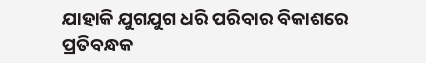ଯାହାକି ଯୁଗଯୁଗ ଧରି ପରିବାର ବିକାଶରେ ପ୍ରତିବନ୍ଧକ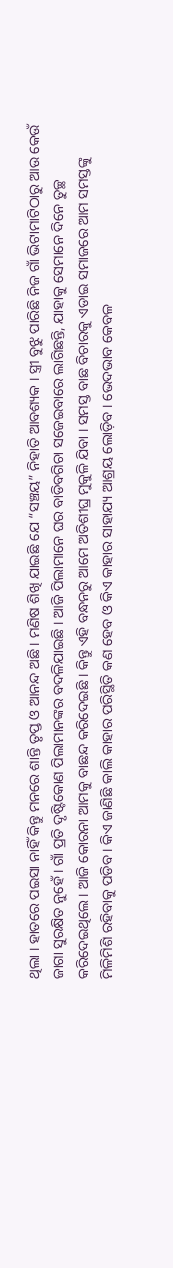ଥିଲା । ହାତରେ ପଇସା ନାହିଁ କିନ୍ତୁ ମନରେ ଶାନ୍ତି ତୃପ୍ତ ଓ ଆନନ୍ଦ ଅଛି । ମଣିଷ ଶିଖି ଯାଇଛି ଯେ “ସଞ୍ଚୟ” ନିହାତି ଆବଶ୍ୟକ । ସ୍ତ୍ରୀ ବୁଝୁ ପାରିଛି ନିଜ ଗାଁ ଭିଟାମାଟିଠାରୁ ଆଉ କେଉଁ ଜାଗା ସୁରକ୍ଷିତ ନୁହେଁ । ଗାଁ ପ୍ରତି ଦୃଷ୍ଟିକୋଣ ପିଲାମାନଙ୍କର ବଦଳିଯାଇଛି । ଆଜି ପିଲାମାନେ ଘର ବାଡିବଗିଚା ସଜେଇବାରେ ଲାଗିଛନ୍ତି, ଯାହାକୁ ସେମାନେ ଦିନେ ତୁଚ୍ଛ କରିଦେଇଥିଲେ । ଆଜି କୋରନା ଆମକୁ ବାଛନ୍ଦ କରିଦେଇଛି । କିନ୍ତୁ ଏହି ବନ୍ଧନରୁ ଆମେ ଅତିଶୀଘ୍ର ମୁକୁଳି ଯିବା । ସମସ୍ତ ବାଛ ବିଚାରକୁ ଏଡାଇ ସମାଜରେ ଆମ ସମସ୍ତଙ୍କୁ ମିଳିମିଶି ରହିବାକୁ ପଡିବ । କିଏ ଜାଣିଛି କାଲି କାହାର ପରିସ୍ଥିତି କଣ ହେବ ଓ କିଏ କାହାର ସାହାଯ୍ୟ ଆଶ୍ରୟ ଲୋଡ଼ିବ । ଭେଦଭାବ କେବଳ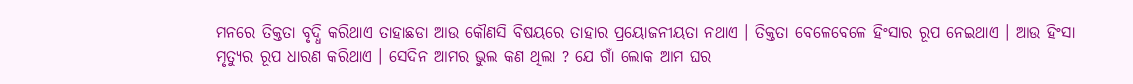ମନରେ ତିକ୍ତତା ବୃଦ୍ଧି କରିଥାଏ ତାହାଛଡା ଆଉ କୌଣସି ବିଷୟରେ ତାହାର ପ୍ରୟୋଜନୀୟତା ନଥାଏ । ତିକ୍ତତା ବେଳେବେଳେ ହିଂସାର ରୂପ ନେଇଥାଏ । ଆଉ ହିଂସା ମୃତ୍ୟୁର ରୂପ ଧାରଣ କରିଥାଏ । ସେଦିନ ଆମର ଭୁଲ କଣ ଥିଲା ? ଯେ ଗାଁ ଲୋକ ଆମ ଘର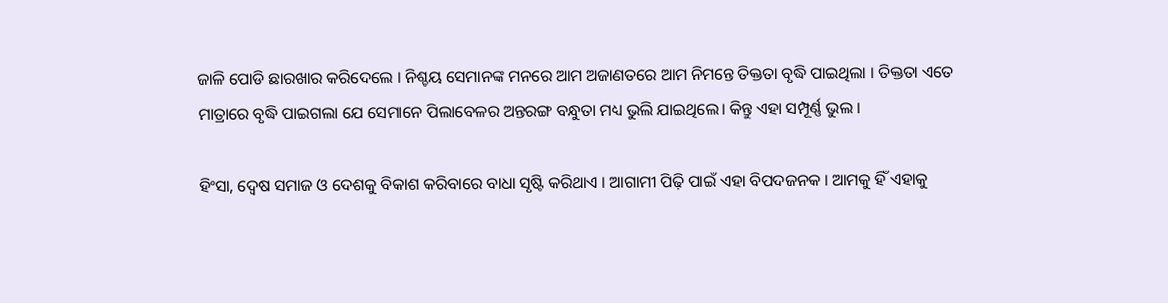ଜାଳି ପୋଡି ଛାରଖାର କରିଦେଲେ । ନିଶ୍ଚୟ ସେମାନଙ୍କ ମନରେ ଆମ ଅଜାଣତରେ ଆମ ନିମନ୍ତେ ତିକ୍ତତା ବୃଦ୍ଧି ପାଇଥିଲା । ତିକ୍ତତା ଏତେ ମାତ୍ରାରେ ବୃଦ୍ଧି ପାଇଗଲା ଯେ ସେମାନେ ପିଲାବେଳର ଅନ୍ତରଙ୍ଗ ବନ୍ଧୁତା ମଧ୍ୟ ଭୁଲି ଯାଇଥିଲେ। କିନ୍ତୁ ଏହା ସମ୍ପୂର୍ଣ୍ଣ ଭୁଲ ।

ହିଂସା, ଦ୍ୱେଷ ସମାଜ ଓ ଦେଶକୁ ବିକାଶ କରିବାରେ ବାଧା ସୃଷ୍ଟି କରିଥାଏ । ଆଗାମୀ ପିଢ଼ି ପାଇଁ ଏହା ବିପଦଜନକ । ଆମକୁ ହିଁ ଏହାକୁ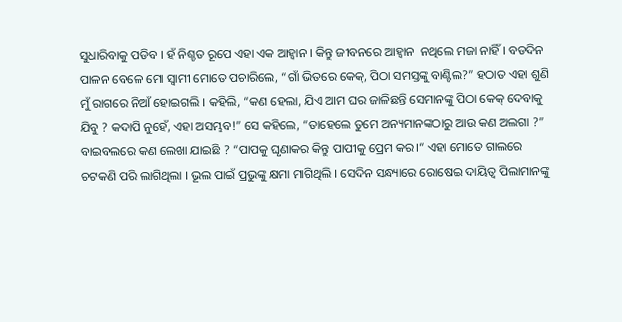ସୁଧାରିବାକୁ ପଡିବ । ହଁ ନିଶ୍ଚତ ରୂପେ ଏହା ଏକ ଆହ୍ୱାନ । କିନ୍ତୁ ଜୀବନରେ ଆହ୍ୱାନ  ନଥିଲେ ମଜା ନାହିଁ । ବଡଦିନ ପାଳନ ବେଳେ ମୋ ସ୍ୱାମୀ ମୋତେ ପଚାରିଲେ, “ଗାଁ ଭିତରେ କେକ୍, ପିଠା ସମସ୍ତଙ୍କୁ ବାଣ୍ଟିଲ?” ହଠାତ ଏହା ଶୁଣି ମୁଁ ରାଗରେ ନିଆଁ ହୋଇଗଲି । କହିଲି, “କଣ ହେଲା, ଯିଏ ଆମ ଘର ଜାଳିଛନ୍ତି ସେମାନଙ୍କୁ ପିଠା କେକ୍ ଦେବାକୁ ଯିବୁ ? କଦାପି ନୁହେଁ, ଏହା ଅସମ୍ଭବ!” ସେ କହିଲେ, “ତାହେଲେ ତୁମେ ଅନ୍ୟମାନଙ୍କଠାରୁ ଆଉ କଣ ଅଲଗା ?” ବାଇବଲରେ କଣ ଲେଖା ଯାଇଛି ? “ପାପକୁ ଘୃଣାକର କିନ୍ତୁ ପାପୀକୁ ପ୍ରେମ କର।“ ଏହା ମୋତେ ଗାଲରେ ଚଟକଣି ପରି ଲାଗିଥିଲା । ଭୂଲ ପାଇଁ ପ୍ରଭୁଙ୍କୁ କ୍ଷମା ମାଗିଥିଲି । ସେଦିନ ସନ୍ଧ୍ୟାରେ ରୋଷେଇ ଦାୟିତ୍ୱ ପିଲାମାନଙ୍କୁ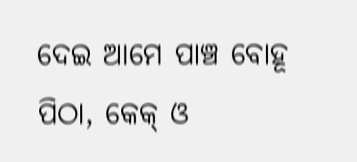ଦେଇ ଆମେ ପାଞ୍ଚ ବୋହୂ ପିଠା, କେକ୍ ଓ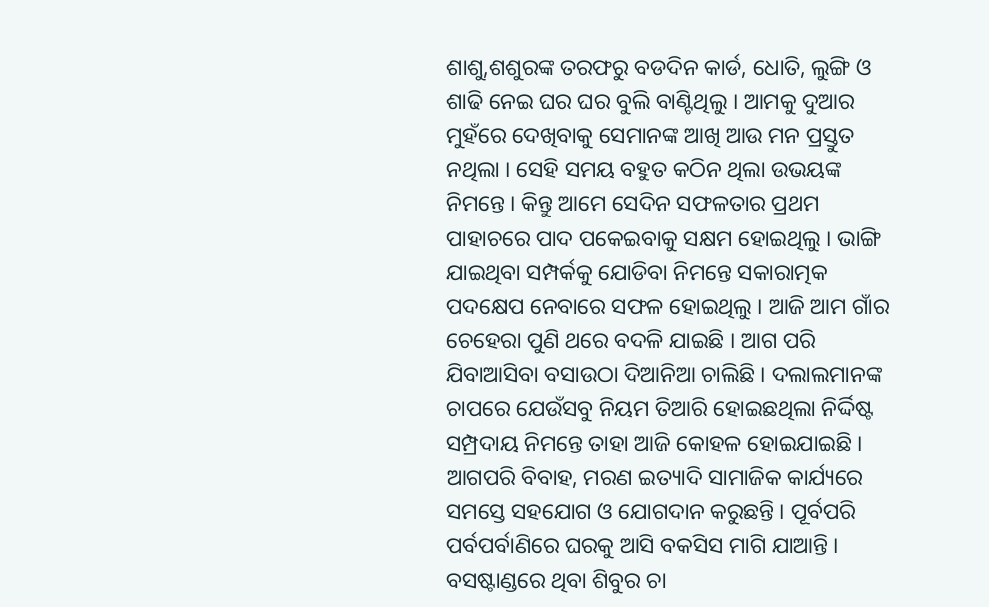ଶାଶୁ,ଶଶୁରଙ୍କ ତରଫରୁ ବଡଦିନ କାର୍ଡ, ଧୋତି, ଲୁଙ୍ଗି ଓ ଶାଢି ନେଇ ଘର ଘର ବୁଲି ବାଣ୍ଟିଥିଲୁ । ଆମକୁ ଦୁଆର ମୁହଁରେ ଦେଖିବାକୁ ସେମାନଙ୍କ ଆଖି ଆଉ ମନ ପ୍ରସ୍ତୁତ ନଥିଲା । ସେହି ସମୟ ବହୁତ କଠିନ ଥିଲା ଉଭୟଙ୍କ ନିମନ୍ତେ । କିନ୍ତୁ ଆମେ ସେଦିନ ସଫଳତାର ପ୍ରଥମ ପାହାଚରେ ପାଦ ପକେଇବାକୁ ସକ୍ଷମ ହୋଇଥିଲୁ । ଭାଙ୍ଗି ଯାଇଥିବା ସମ୍ପର୍କକୁ ଯୋଡିବା ନିମନ୍ତେ ସକାରାତ୍ମକ ପଦକ୍ଷେପ ନେବାରେ ସଫଳ ହୋଇଥିଲୁ । ଆଜି ଆମ ଗାଁର ଚେହେରା ପୁଣି ଥରେ ବଦଳି ଯାଇଛି । ଆଗ ପରି ଯିବାଆସିବା ବସାଉଠା ଦିଆନିଆ ଚାଲିଛି । ଦଲାଲମାନଙ୍କ ଚାପରେ ଯେଉଁସବୁ ନିୟମ ତିଆରି ହୋଇଛଥିଲା ନିର୍ଦ୍ଦିଷ୍ଟ ସମ୍ପ୍ରଦାୟ ନିମନ୍ତେ ତାହା ଆଜି କୋହଳ ହୋଇଯାଇଛି । ଆଗପରି ବିବାହ, ମରଣ ଇତ୍ୟାଦି ସାମାଜିକ କାର୍ଯ୍ୟରେ ସମସ୍ତେ ସହଯୋଗ ଓ ଯୋଗଦାନ କରୁଛନ୍ତି । ପୂର୍ବପରି ପର୍ବପର୍ବାଣିରେ ଘରକୁ ଆସି ବକସିସ ମାଗି ଯାଆନ୍ତି । ବସଷ୍ଟାଣ୍ଡରେ ଥିବା ଶିବୁର ଚା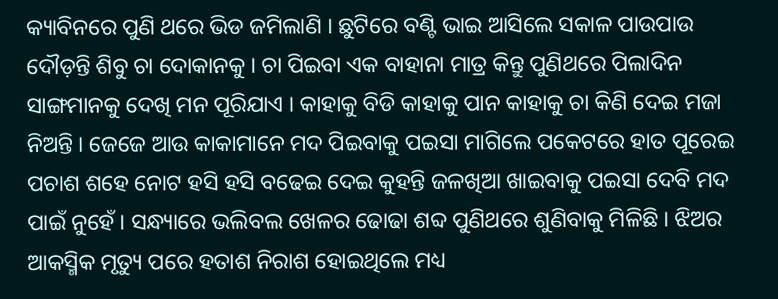କ୍ୟାବିନରେ ପୁଣି ଥରେ ଭିଡ ଜମିଲାଣି । ଛୁଟିରେ ବଣ୍ଟି ଭାଇ ଆସିଲେ ସକାଳ ପାଉପାଉ ଦୌଡ଼ନ୍ତି ଶିବୁ ଚା ଦୋକାନକୁ । ଚା ପିଇବା ଏକ ବାହାନା ମାତ୍ର କିନ୍ତୁ ପୁଣିଥରେ ପିଲାଦିନ ସାଙ୍ଗମାନକୁ ଦେଖି ମନ ପୂରିଯାଏ । କାହାକୁ ବିଡି କାହାକୁ ପାନ କାହାକୁ ଚା କିଣି ଦେଇ ମଜା ନିଅନ୍ତି । ଜେଜେ ଆଉ କାକାମାନେ ମଦ ପିଇବାକୁ ପଇସା ମାଗିଲେ ପକେଟରେ ହାତ ପୂରେଇ ପଚାଶ ଶହେ ନୋଟ ହସି ହସି ବଢେଇ ଦେଇ କୁହନ୍ତି ଜଳଖିଆ ଖାଇବାକୁ ପଇସା ଦେବି ମଦ ପାଇଁ ନୁହେଁ । ସନ୍ଧ୍ୟାରେ ଭଲିବଲ ଖେଳର ଢୋଢା ଶବ୍ଦ ପୁଣିଥରେ ଶୁଣିବାକୁ ମିଳିଛି । ଝିଅର ଆକସ୍ମିକ ମୃତ୍ୟୁ ପରେ ହତାଶ ନିରାଶ ହୋଇଥିଲେ ମଧ୍ୟ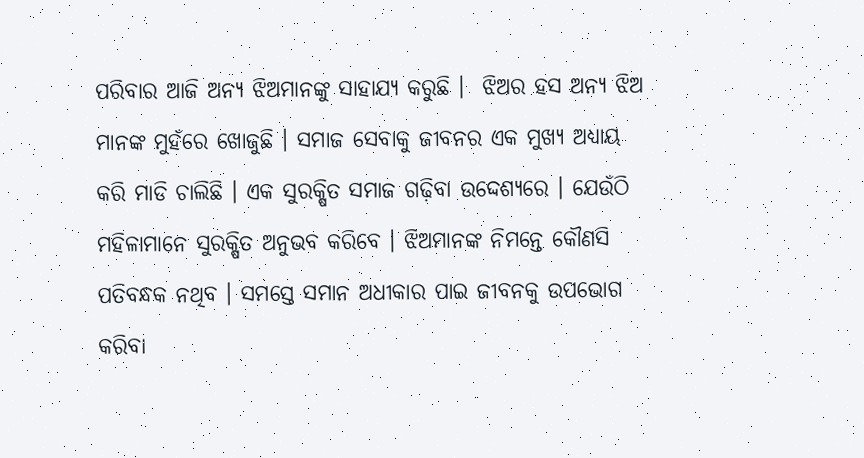ପରିବାର ଆଜି ଅନ୍ୟ ଝିଅମାନଙ୍କୁ ସାହାଯ୍ୟ କରୁଛି ।  ଝିଅର ହସ ଅନ୍ୟ ଝିଅ ମାନଙ୍କ ମୁହଁରେ ଖୋଜୁଛି । ସମାଜ ସେବାକୁ ଜୀବନର ଏକ ମୁଖ୍ୟ ଅଧ୍ୟାୟ କରି ମାଡି ଚାଲିଛି । ଏକ ସୁରକ୍ଷିତ ସମାଜ ଗଢ଼ିବା ଉଦ୍ଦେଶ୍ୟରେ । ଯେଉଁଠି ମହିଳାମାନେ ସୁରକ୍ଷିତ ଅନୁଭବ କରିବେ । ଝିଅମାନଙ୍କ ନିମନ୍ତେ କୌଣସି ପତିବନ୍ଧକ ନଥିବ । ସମସ୍ତେ ସମାନ ଅଧୀକାର ପାଇ ଜୀବନକୁ ଉପଭୋଗ କରିବା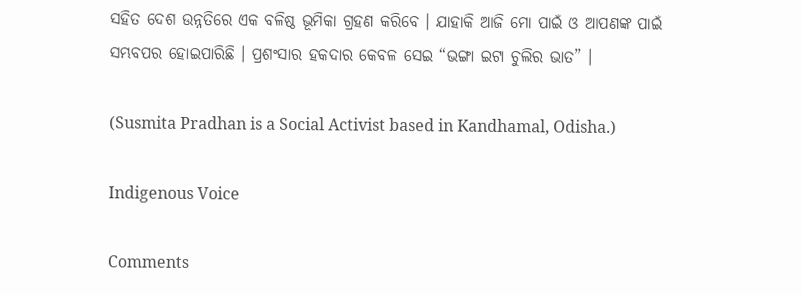ସହିତ ଦେଶ ଉନ୍ନତିରେ ଏକ ବଳିଷ୍ଠ ଭୂମିକା ଗ୍ରହଣ କରିବେ । ଯାହାକି ଆଜି ମୋ ପାଇଁ ଓ ଆପଣଙ୍କ ପାଇଁ ସମ୍ଭବପର ହୋଇପାରିଛି । ପ୍ରଶଂସାର ହକଦାର କେବଳ ସେଇ “ଭଙ୍ଗା ଇଟା ଚୁଲିର ଭାତ” ।

(Susmita Pradhan is a Social Activist based in Kandhamal, Odisha.)

Indigenous Voice

Comments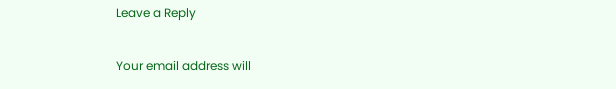Leave a Reply

Your email address will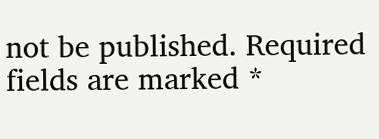not be published. Required fields are marked *